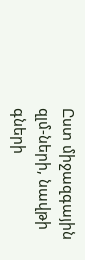Ըստ միջազգային զլմ-ների, նավթի գների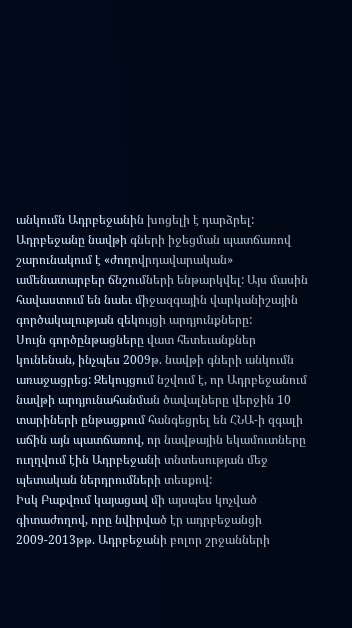անկումն Ադրբեջանին խոցելի է դարձրել: Ադրբեջանը նավթի գների իջեցման պատճառով շարունակում է «ժողովրդավարական» ամենատարբեր ճնշումների ենթարկվել: Այս մասին հավաստում են նաեւ միջազգային վարկանիշային գործակալության զեկույցի արդյունքները:
Սույն գործընթացները վատ հետեւանքներ կունենան, ինչպես 2009թ. նավթի գների անկումն առաջացրեց: Զեկույցում նշվում է, որ Ադրբեջանում նավթի արդյունահանման ծավալները վերջին 10 տարիների ընթացքում հանգեցրել են ՀՆԱ-ի զգալի աճին այն պատճառով, որ նավթային եկամուտները ուղղվում էին Ադրբեջանի տնտեսության մեջ պետական ներդրումների տեսքով:
Իսկ Բաքվում կայացավ մի այսպես կոչված գիտաժողով, որը նվիրված էր ադրբեջանցի 2009-2013թթ. Ադրբեջանի բոլոր շրջանների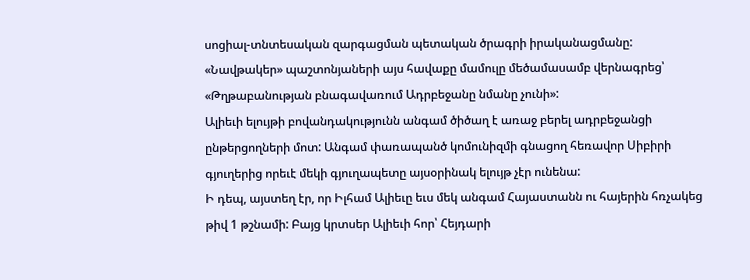սոցիալ-տնտեսական զարգացման պետական ծրագրի իրականացմանը: «Նավթակեր» պաշտոնյաների այս հավաքը մամուլը մեծամասամբ վերնագրեց՝ «Թղթաբանության բնագավառում Ադրբեջանը նմանը չունի»:
Ալիեւի ելույթի բովանդակությունն անգամ ծիծաղ է առաջ բերել ադրբեջանցի ընթերցողների մոտ: Անգամ փառապանծ կոմունիզմի գնացող հեռավոր Սիբիրի գյուղերից որեւէ մեկի գյուղապետը այսօրինակ ելույթ չէր ունենա:
Ի դեպ, այստեղ էր, որ Իլհամ Ալիեւը եւս մեկ անգամ Հայաստանն ու հայերին հռչակեց թիվ 1 թշնամի: Բայց կրտսեր Ալիեւի հոր՝ Հեյդարի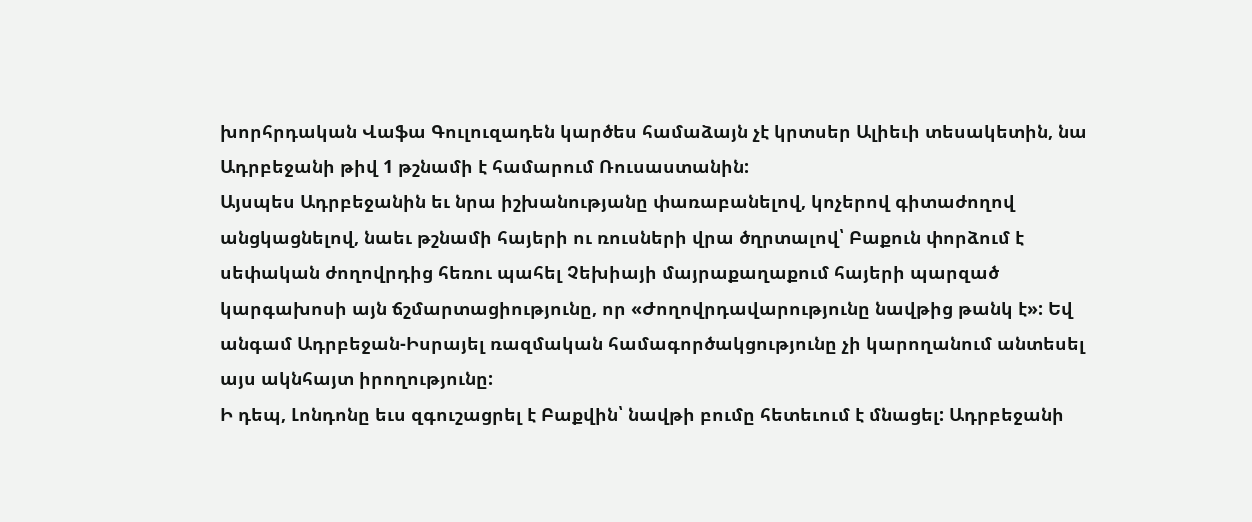խորհրդական Վաֆա Գուլուզադեն կարծես համաձայն չէ կրտսեր Ալիեւի տեսակետին, նա Ադրբեջանի թիվ 1 թշնամի է համարում Ռուսաստանին:
Այսպես Ադրբեջանին եւ նրա իշխանությանը փառաբանելով, կոչերով գիտաժողով անցկացնելով, նաեւ թշնամի հայերի ու ռուսների վրա ծղրտալով՝ Բաքուն փորձում է սեփական ժողովրդից հեռու պահել Չեխիայի մայրաքաղաքում հայերի պարզած կարգախոսի այն ճշմարտացիությունը, որ «Ժողովրդավարությունը նավթից թանկ է»: Եվ անգամ Ադրբեջան-Իսրայել ռազմական համագործակցությունը չի կարողանում անտեսել այս ակնհայտ իրողությունը:
Ի դեպ, Լոնդոնը եւս զգուշացրել է Բաքվին՝ նավթի բումը հետեւում է մնացել: Ադրբեջանի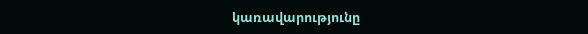կառավարությունը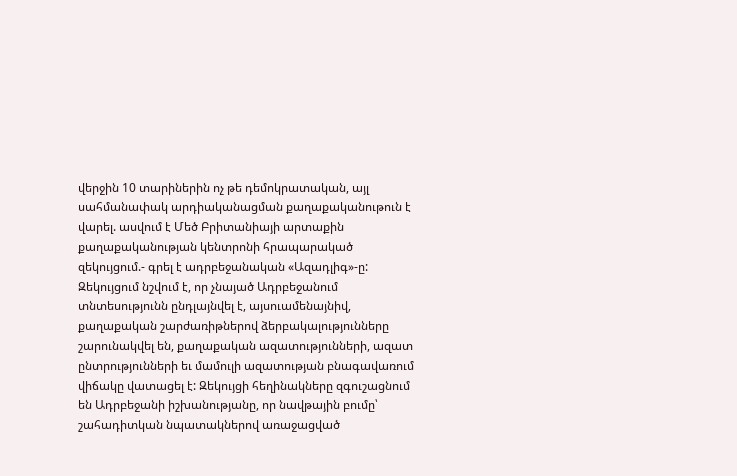վերջին 10 տարիներին ոչ թե դեմոկրատական, այլ սահմանափակ արդիականացման քաղաքականութուն է վարել. ասվում է Մեծ Բրիտանիայի արտաքին քաղաքականության կենտրոնի հրապարակած զեկույցում.- գրել է ադրբեջանական «Ազադլիգ»-ը:
Զեկույցում նշվում է, որ չնայած Ադրբեջանում տնտեսությունն ընդլայնվել է, այսուամենայնիվ, քաղաքական շարժառիթներով ձերբակալությունները շարունակվել են, քաղաքական ազատությունների, ազատ ընտրությունների եւ մամուլի ազատության բնագավառում վիճակը վատացել է: Զեկույցի հեղինակները զգուշացնում են Ադրբեջանի իշխանությանը, որ նավթային բումը՝ շահադիտկան նպատակներով առաջացված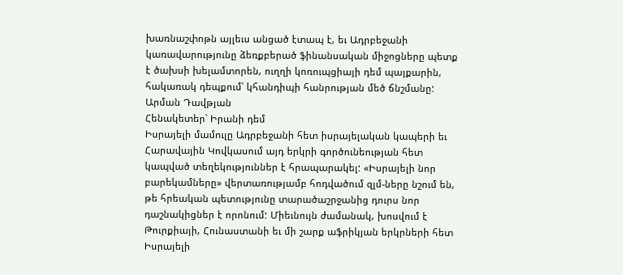խառնաշփոթն այլեւս անցած էտապ է, եւ Ադրբեջանի կառավարությունը ձեռքբերած ֆինանսական միջոցները պետք է ծախսի խելամտորեն, ուղղի կոռուպցիայի դեմ պայքարին, հակառակ դեպքում՝ կհանդիպի հանրության մեծ ճնշմանը:
Արման Դավթյան
Հենակետեր՝ Իրանի դեմ
Իսրայելի մամուլը Ադրբեջանի հետ իսրայելական կապերի եւ Հարավային Կովկասում այդ երկրի գործունեության հետ կապված տեղեկություններ է հրապարակել: «Իսրայելի նոր բարեկամները» վերտառությամբ հոդվածում զլմ-ները նշում են, թե հրեական պետությունը տարածաշրջանից դուրս նոր դաշնակիցներ է որոնում: Միեւնույն ժամանակ, խոսվում է Թուրքիայի, Հունաստանի եւ մի շարք աֆրիկյան երկրների հետ Իսրայելի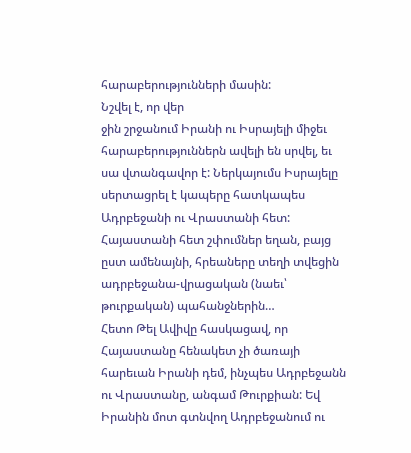հարաբերությունների մասին:
Նշվել է, որ վեր
ջին շրջանում Իրանի ու Իսրայելի միջեւ հարաբերություններն ավելի են սրվել, եւ սա վտանգավոր է: Ներկայումս Իսրայելը սերտացրել է կապերը հատկապես Ադրբեջանի ու Վրաստանի հետ:
Հայաստանի հետ շփումներ եղան, բայց ըստ ամենայնի, հրեաները տեղի տվեցին ադրբեջանա-վրացական (նաեւ՝ թուրքական) պահանջներին…
Հետո Թել Ավիվը հասկացավ, որ Հայաստանը հենակետ չի ծառայի հարեւան Իրանի դեմ, ինչպես Ադրբեջանն ու Վրաստանը, անգամ Թուրքիան: Եվ Իրանին մոտ գտնվող Ադրբեջանում ու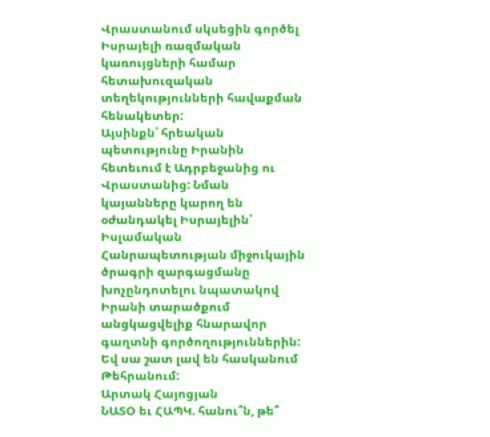Վրաստանում սկսեցին գործել Իսրայելի ռազմական կառույցների համար հետախուզական տեղեկությունների հավաքման հենակետեր:
Այսինքն՝ հրեական պետությունը Իրանին հետեւում է Ադրբեջանից ու Վրաստանից: Նման կայանները կարող են օժանդակել Իսրայելին՝ Իսլամական Հանրապետության միջուկային ծրագրի զարգացմանը խոչընդոտելու նպատակով Իրանի տարածքում անցկացվելիք հնարավոր գաղտնի գործողություններին: Եվ սա շատ լավ են հասկանում Թեհրանում:
Արտակ Հայոցյան
ՆԱՏՕ եւ ՀԱՊԿ. հանու՞ն, թե՞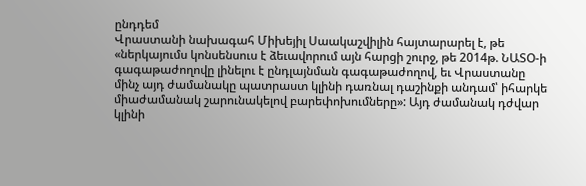ընդդեմ
Վրաստանի նախագահ Միխեյիլ Սաակաշվիլին հայտարարել է, թե «ներկայումս կոնսենսուս է ձեւավորում այն հարցի շուրջ, թե 2014թ. ՆԱՏՕ-ի գագաթաժողովը լինելու է ընդլայնման գագաթաժողով, եւ Վրաստանը մինչ այդ ժամանակը պատրաստ կլինի դառնալ դաշինքի անդամ՝ իհարկե միաժամանակ շարունակելով բարեփոխումները»: Այդ ժամանակ դժվար կլինի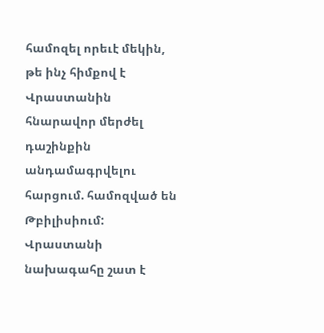համոզել որեւէ մեկին, թե ինչ հիմքով է Վրաստանին հնարավոր մերժել դաշինքին անդամագրվելու հարցում. համոզված են Թբիլիսիում:
Վրաստանի նախագահը շատ է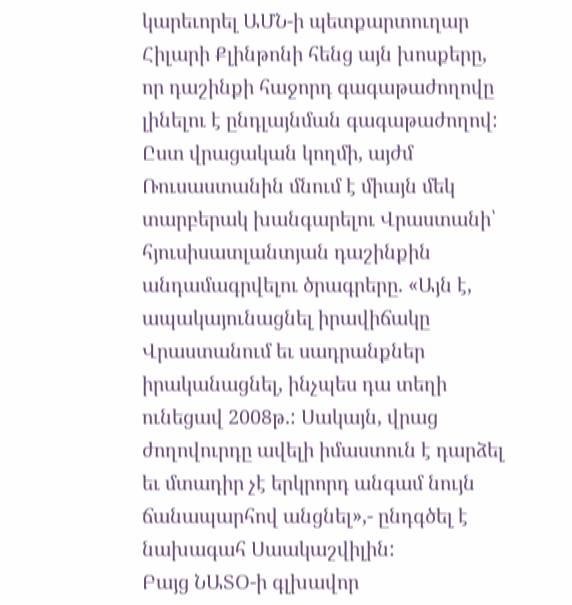կարեւորել ԱՄՆ-ի պետքարտուղար Հիլարի Քլինթոնի հենց այն խոսքերը, որ դաշինքի հաջորդ գագաթաժողովը լինելու է ընդլայնման գագաթաժողով: Ըստ վրացական կողմի, այժմ Ռուսաստանին մնում է միայն մեկ տարբերակ խանգարելու Վրաստանի՝ հյուսիսատլանտյան դաշինքին անդամագրվելու ծրագրերը. «Այն է, ապակայունացնել իրավիճակը Վրաստանում եւ սադրանքներ իրականացնել, ինչպես դա տեղի ունեցավ 2008թ.: Սակայն, վրաց ժողովուրդը ավելի իմաստուն է դարձել եւ մտադիր չէ երկրորդ անգամ նույն ճանապարհով անցնել»,- ընդգծել է նախագահ Սաակաշվիլին:
Բայց ՆԱՏՕ-ի գլխավոր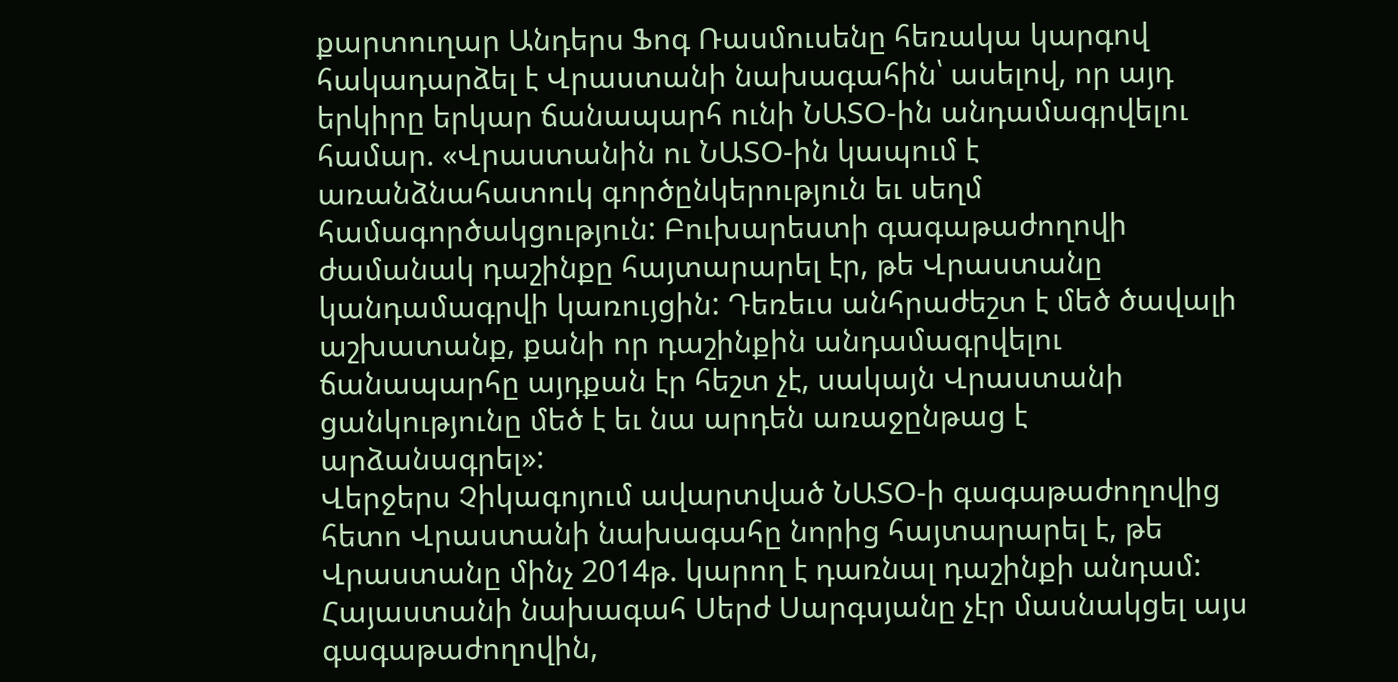քարտուղար Անդերս Ֆոգ Ռասմուսենը հեռակա կարգով հակադարձել է Վրաստանի նախագահին՝ ասելով, որ այդ երկիրը երկար ճանապարհ ունի ՆԱՏՕ-ին անդամագրվելու համար. «Վրաստանին ու ՆԱՏՕ-ին կապում է առանձնահատուկ գործընկերություն եւ սեղմ համագործակցություն: Բուխարեստի գագաթաժողովի ժամանակ դաշինքը հայտարարել էր, թե Վրաստանը կանդամագրվի կառույցին: Դեռեւս անհրաժեշտ է մեծ ծավալի աշխատանք, քանի որ դաշինքին անդամագրվելու ճանապարհը այդքան էր հեշտ չէ, սակայն Վրաստանի ցանկությունը մեծ է եւ նա արդեն առաջընթաց է արձանագրել»:
Վերջերս Չիկագոյում ավարտված ՆԱՏՕ-ի գագաթաժողովից հետո Վրաստանի նախագահը նորից հայտարարել է, թե Վրաստանը մինչ 2014թ. կարող է դառնալ դաշինքի անդամ:
Հայաստանի նախագահ Սերժ Սարգսյանը չէր մասնակցել այս գագաթաժողովին,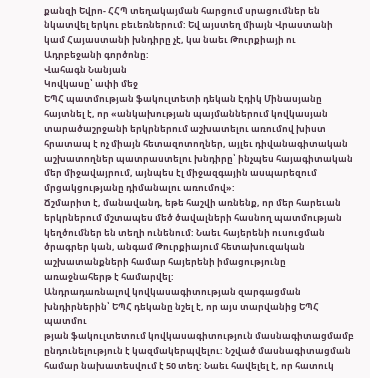քանզի Եվրո- ՀՀՊ տեղակայման հարցում սրացումներ են նկատվել երկու բեւեռներում: Եվ այստեղ միայն Վրաստանի կամ Հայաստանի խնդիրը չէ, կա նաեւ Թուրքիայի ու Ադրբեջանի գործոնը:
Վահագն Նանյան
Կովկասը՝ ափի մեջ
ԵՊՀ պատմության ֆակուլտետի դեկան Էդիկ Մինասյանը հայտնել է, որ «անկախության պայմաններում կովկասյան տարածաշրջանի երկրներում աշխատելու առումով խիստ հրատապ է ոչ միայն հետազոտողներ, այլեւ դիվանագիտական աշխատողներ պատրաստելու խնդիրը՝ ինչպես հայագիտական մեր միջավայրում, այնպես էլ միջազգային ասպարեզում մրցակցությանը դիմանալու առումով»:
Ճշմարիտ է, մանավանդ, եթե հաշվի առնենք, որ մեր հարեւան երկրներում մշտապես մեծ ծավալների հասնող պատմության կեղծումներ են տեղի ունենում: Նաեւ հայերենի ուսուցման ծրագրեր կան, անգամ Թուրքիայում հետախուզական աշխատանքների համար հայերենի իմացությունը առաջնահերթ է համարվել:
Անդրադառնալով կովկասագիտության զարգացման խնդիրներին՝ ԵՊՀ դեկանը նշել է, որ այս տարվանից ԵՊՀ պատմու
թյան ֆակուլտետում կովկասագիտություն մասնագիտացմամբ ընդունելություն է կազմակերպվելու: Նշված մասնագիտացման համար նախատեսվում է 50 տեղ: Նաեւ հավելել է, որ հատուկ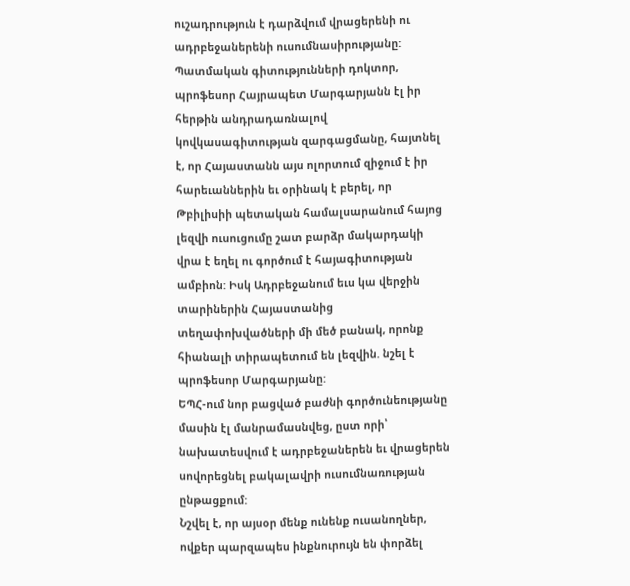ուշադրություն է դարձվում վրացերենի ու ադրբեջաներենի ուսումնասիրությանը:
Պատմական գիտությունների դոկտոր, պրոֆեսոր Հայրապետ Մարգարյանն էլ իր հերթին անդրադառնալով կովկասագիտության զարգացմանը, հայտնել է, որ Հայաստանն այս ոլորտում զիջում է իր հարեւաններին եւ օրինակ է բերել, որ Թբիլիսիի պետական համալսարանում հայոց լեզվի ուսուցումը շատ բարձր մակարդակի վրա է եղել ու գործում է հայագիտության ամբիոն: Իսկ Ադրբեջանում եւս կա վերջին տարիներին Հայաստանից տեղափոխվածների մի մեծ բանակ, որոնք հիանալի տիրապետում են լեզվին. նշել է պրոֆեսոր Մարգարյանը:
ԵՊՀ-ում նոր բացված բաժնի գործունեությանը մասին էլ մանրամասնվեց, ըստ որի՝ նախատեսվում է ադրբեջաներեն եւ վրացերեն սովորեցնել բակալավրի ուսումնառության ընթացքում:
Նշվել է, որ այսօր մենք ունենք ուսանողներ, ովքեր պարզապես ինքնուրույն են փորձել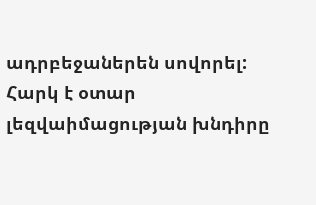ադրբեջաներեն սովորել:
Հարկ է օտար լեզվաիմացության խնդիրը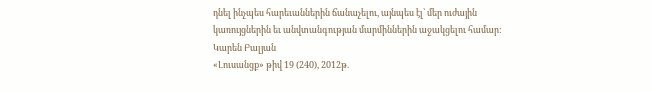դնել ինչպես հարեւաններին ճանաչելու, այնպես էլ՝ մեր ուժային կառույցներին եւ անվտանգության մարմիններին աջակցելու համար:
Կարեն Բալյան
«Լուսանցք» թիվ 19 (240), 2012թ.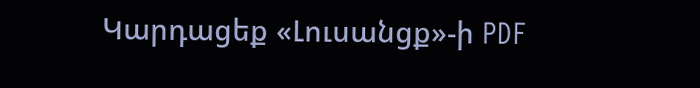Կարդացեք «Լուսանցք»-ի PDF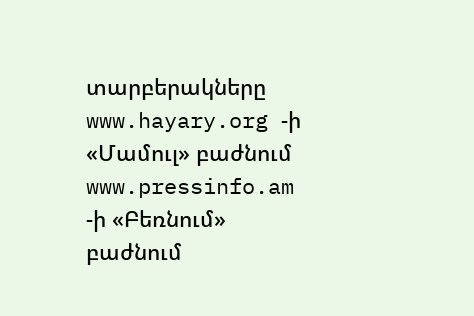տարբերակները www.hayary.org -ի «Մամուլ» բաժնում www.pressinfo.am -ի «Բեռնում» բաժնում